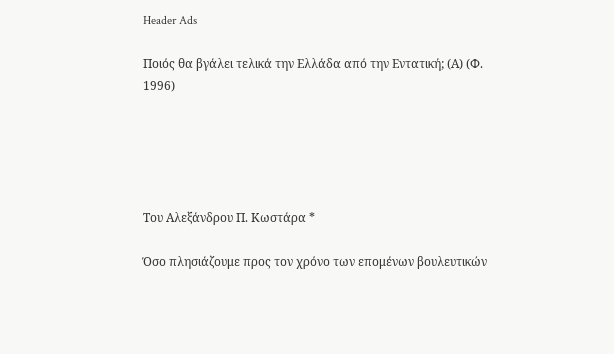Header Ads

Ποιός θα βγάλει τελικά την Ελλάδα από την Εντατική; (Α) (Φ. 1996)





Του Αλεξάνδρου Π. Κωστάρα *

Όσο πλησιάζουμε προς τον χρόνο των επομένων βουλευτικών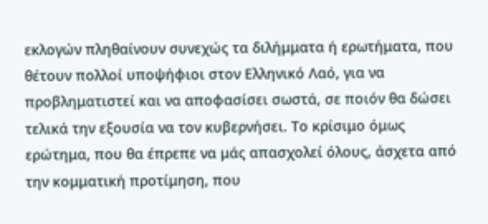εκλογών πληθαίνουν συνεχώς τα διλήμματα ή ερωτήματα, που θέτουν πολλοί υποψήφιοι στον Ελληνικό Λαό, για να προβληματιστεί και να αποφασίσει σωστά, σε ποιόν θα δώσει τελικά την εξουσία να τον κυβερνήσει. Το κρίσιμο όμως ερώτημα, που θα έπρεπε να μάς απασχολεί όλους, άσχετα από την κομματική προτίμηση, που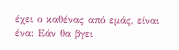έχει ο καθένας από εμάς, είναι ένα: Εάν θα βγει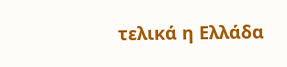τελικά η Ελλάδα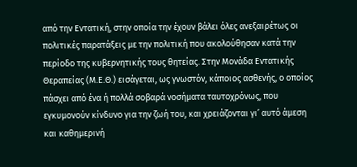από την Εντατική, στην οποία την έχουν βάλει όλες ανεξαιρέτως οι πολιτικές παρατάξεις με την πολιτική που ακολούθησαν κατά την περίοδο της κυβερνητικής τους θητείας. Στην Μονάδα Εντατικής Θεραπείας (Μ.Ε.Θ.) εισάγεται, ως γνωστόν, κάποιος ασθενής, ο οποίος πάσχει από ένα ή πολλά σοβαρά νοσήματα ταυτοχρόνως, που εγκυμονούν κίνδυνο για την ζωή του, και χρειάζονται γι’ αυτό άμεση και καθημερινή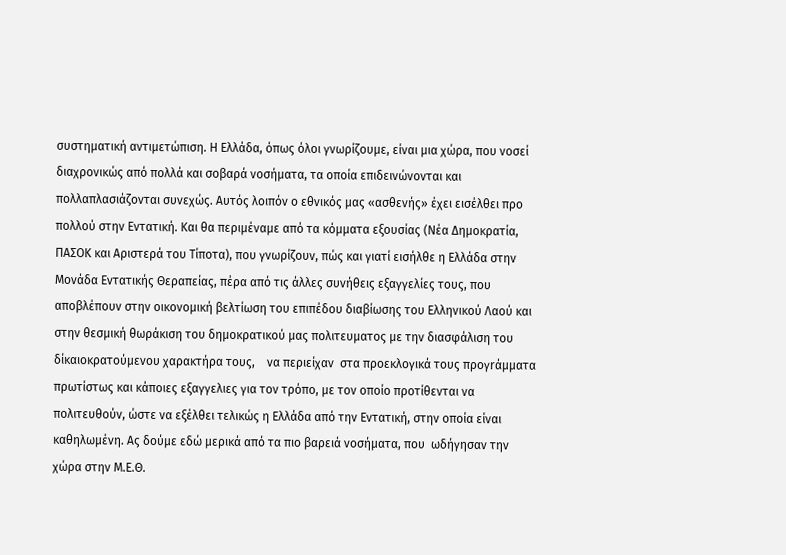συστηματική αντιμετώπιση. Η Ελλάδα, όπως όλοι γνωρίζουμε, είναι μια χώρα, που νοσεί διαχρονικώς από πολλά και σοβαρά νοσήματα, τα οποία επιδεινώνονται και πολλαπλασιάζονται συνεχώς. Αυτός λοιπόν ο εθνικός μας «ασθενής» έχει εισέλθει προ πολλού στην Εντατική. Και θα περιμέναμε από τα κόμματα εξουσίας (Νέα Δημοκρατία, ΠΑΣΟΚ και Αριστερά του Τίποτα), που γνωρίζουν, πώς και γιατί εισήλθε η Ελλάδα στην Μονάδα Εντατικής Θεραπείας, πέρα από τις άλλες συνήθεις εξαγγελίες τους, που αποβλέπουν στην οικονομική βελτίωση του επιπέδου διαβίωσης του Ελληνικού Λαού και στην θεσμική θωράκιση του δημοκρατικού μας πολιτευματος με την διασφάλιση του δίκαιοκρατούμενου χαρακτήρα τους,    να περιείχαν  στα προεκλογικά τους προγrάμματα πρωτίστως και κάποιες εξαγγελιες για τον τρόπο, με τον οποίο προτίθενται να πολιτευθούν, ώστε να εξέλθει τελικώς η Ελλάδα από την Εντατική, στην οποία είναι καθηλωμένη. Ας δούμε εδώ μερικά από τα πιο βαρειά νοσήματα, που  ωδήγησαν την χώρα στην Μ.Ε.Θ.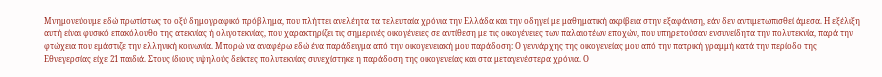Μνημονεύουμε εδώ πρωτίστως το οξύ δημογραφικό πρόβλημα, που πλήττει ανελέητα τα τελευταία χρόνια την Ελλάδα και την οδηγεί με μαθηματική ακρίβεια στην εξαφάνιση, εάν δεν αντιμετωπισθεί άμεσα. Η εξέλιξη αυτή είναι φυσικό επακόλουθο της ατεκνίας ή ολιγοτεκνίας, που χαρακτηρίζει τις σημερινές οικογένειες σε αντίθεση με τις οικογένειες των παλαιοτέων εποχών, που υπηρετούσαν ενσυνείδητα την πολυτεκνία, παρά την φτώχεια που εμάστιζε την ελληνική κοινωνία. Μπορώ να αναφέρω εδώ ένα παράδειγμα από την οικογενειακή μου παράδοση: Ο γεννάρχης της οικογενείας μου από την πατρική γραμμή κατά την περίοδο της Εθνεγερσίας είχε 21 παιδιά. Στους ίδιους υψηλούς δείκτες πολυτεκνίας συνεχίστηκε η παράδοση της οικογενείας και στα μεταγενέστερα χρόνια. Ο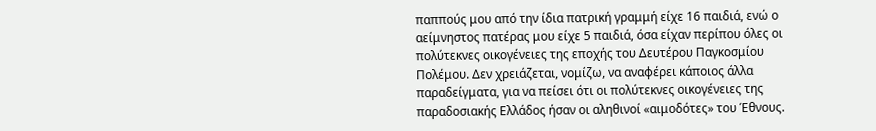παππούς μου από την ίδια πατρική γραμμή είχε 16 παιδιά, ενώ ο αείμνηστος πατέρας μου είχε 5 παιδιά, όσα είχαν περίπου όλες οι πολύτεκνες οικογένειες της εποχής του Δευτέρου Παγκοσμίου Πολέμου. Δεν χρειάζεται, νομίζω, να αναφέρει κάποιος άλλα παραδείγματα, για να πείσει ότι οι πολύτεκνες οικογένειες της παραδοσιακής Ελλάδος ήσαν οι αληθινοί «αιμοδότες» του Έθνους.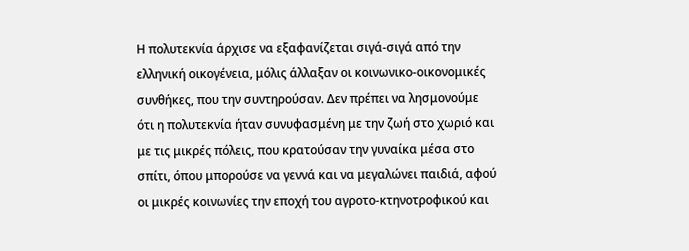Η πολυτεκνία άρχισε να εξαφανίζεται σιγά-σιγά από την ελληνική οικογένεια, μόλις άλλαξαν οι κοινωνικο-οικονομικές συνθήκες, που την συντηρούσαν. Δεν πρέπει να λησμονούμε ότι η πολυτεκνία ήταν συνυφασμένη με την ζωή στο χωριό και με τις μικρές πόλεις, που κρατούσαν την γυναίκα μέσα στο σπίτι, όπου μπορούσε να γεννά και να μεγαλώνει παιδιά, αφού οι μικρές κοινωνίες την εποχή του αγροτο-κτηνοτροφικού και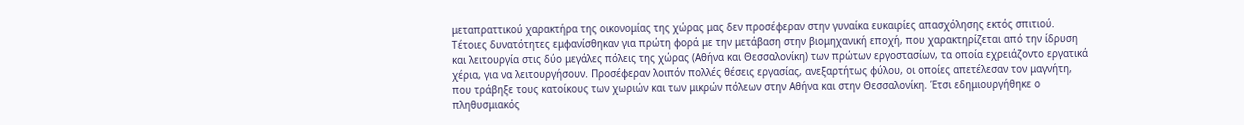μεταπραττικού χαρακτήρα της οικονομίας της χώρας μας δεν προσέφεραν στην γυναίκα ευκαιρίες απασχόλησης εκτός σπιτιού. Τέτοιες δυνατότητες εμφανίσθηκαν για πρώτη φορά με την μετάβαση στην βιομηχανική εποχή, που χαρακτηρίζεται από την ίδρυση και λειτουργία στις δύο μεγάλες πόλεις της χώρας (Αθήνα και Θεσσαλονίκη) των πρώτων εργοστασίων, τα οποία εχρειάζοντο εργατικά χέρια, για να λειτουργήσουν. Προσέφεραν λοιπόν πολλές θέσεις εργασίας, ανεξαρτήτως φύλου, οι οποίες απετέλεσαν τον μαγνήτη, που τράβηξε τους κατοίκους των χωριών και των μικρών πόλεων στην Αθήνα και στην Θεσσαλονίκη. Έτσι εδημιουργήθηκε ο πληθυσμιακός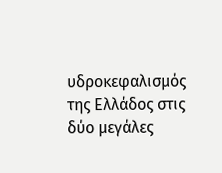υδροκεφαλισμός της Ελλάδος στις δύο μεγάλες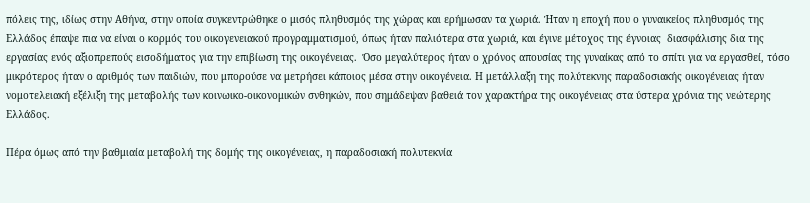πόλεις της, ιδίως στην Αθήνα, στην οποία συγκεντρώθηκε ο μισός πληθυσμός της χώρας και ερήμωσαν τα χωριά. Ήταν η εποχή που ο γυναικείος πληθυσμός της Ελλάδος έπαψε πια να είναι ο κορμός του οικογενειακού προγραμματισμού, όπως ήταν παλιότερα στα χωριά, και έγινε μέτοχος της έγνοιας  διασφάλισης δια της εργασίας ενός αξιοπρεπούς εισοδήματος για την επιβίωση της οικογένειας.  Όσο μεγαλύτερος ήταν ο χρόνος απουσίας της γυναίκας από το σπίτι για να εργασθεί, τόσο μικρότερος ήταν ο αριθμός των παιδιών, που μπορούσε να μετρήσει κάποιος μέσα στην οικογένεια. Η μετάλλαξη της πολύτεκνης παραδοσιακής οικογένειας ήταν νομοτελειακή εξέλιξη της μεταβολής των κοινωικο-οικονομικών σνθηκών, που σημάδεψαν βαθειά τον χαρακτήρα της οικογένειας στα ύστερα χρόνια της νεώτερης Ελλάδος.

Πέρα όμως από την βαθμιαία μεταβολή της δομής της οικογένειας, η παραδοσιακή πολυτεκνία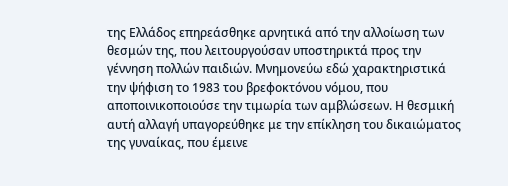της Ελλάδος επηρεάσθηκε αρνητικά από την αλλοίωση των θεσμών της, που λειτουργούσαν υποστηρικτά προς την γέννηση πολλών παιδιών. Μνημονεύω εδώ χαρακτηριστικά την ψήφιση το 1983 του βρεφοκτόνου νόμου, που αποποινικοποιούσε την τιμωρία των αμβλώσεων. Η θεσμική αυτή αλλαγή υπαγορεύθηκε με την επίκληση του δικαιώματος της γυναίκας, που έμεινε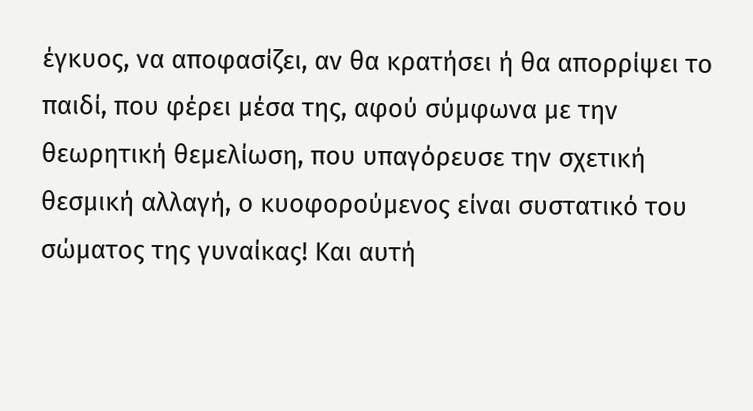έγκυος, να αποφασίζει, αν θα κρατήσει ή θα απορρίψει το παιδί, που φέρει μέσα της, αφού σύμφωνα με την θεωρητική θεμελίωση, που υπαγόρευσε την σχετική θεσμική αλλαγή, ο κυοφορούμενος είναι συστατικό του σώματος της γυναίκας! Και αυτή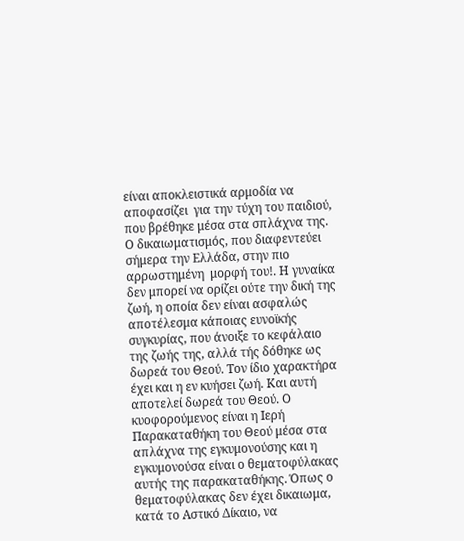είναι αποκλειστικά αρμοδία να αποφασίζει  για την τύχη του παιδιού, που βρέθηκε μέσα στα σπλάχνα της. Ο δικαιωματισμός, που διαφεντεύει σήμερα την Ελλάδα, στην πιο αρρωστημένη  μορφή του!. Η γυναίκα δεν μπορεί να ορίζει ούτε την δική της ζωή, η οποία δεν είναι ασφαλώς αποτέλεσμα κάποιας ευνοϊκής συγκυρίας, που άνοιξε το κεφάλαιο της ζωής της, αλλά τής δόθηκε ως δωρεά του Θεού. Τον ίδιο χαρακτήρα έχει και η εν κυήσει ζωή. Και αυτή αποτελεί δωρεά του Θεού. Ο κυοφορούμενος είναι η Ιερή Παρακαταθήκη του Θεού μέσα στα απλάχνα της εγκυμονούσης και η εγκυμονούσα είναι ο θεματοφύλακας αυτής της παρακαταθήκης. Όπως ο θεματοφύλακας δεν έχει δικαιωμα, κατά το Αστικό Δίκαιο, να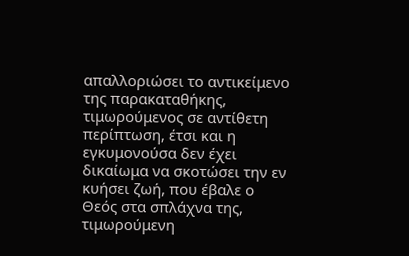απαλλοριώσει το αντικείμενο της παρακαταθήκης, τιμωρούμενος σε αντίθετη περίπτωση, έτσι και η εγκυμονούσα δεν έχει δικαίωμα να σκοτώσει την εν κυήσει ζωή, που έβαλε ο Θεός στα σπλάχνα της, τιμωρούμενη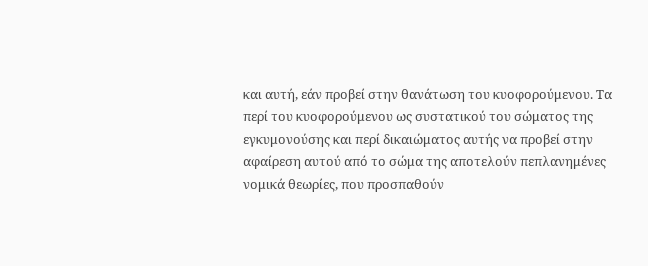και αυτή, εάν προβεί στην θανάτωση του κυοφορούμενου. Τα περί του κυοφορούμενου ως συστατικού του σώματος της εγκυμονούσης και περί δικαιώματος αυτής να προβεί στην αφαίρεση αυτού από το σώμα της αποτελούν πεπλανημένες νομικά θεωρίες, που προσπαθούν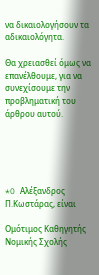να δικαιολογήσουν τα αδικαιολόγητα.

Θα χρειασθεί όμως να επανέλθουμε, για να συνεχίσουμε την προβληματική του άρθρου αυτού.





*O Αλέξανδρος Π.Κωστάρας, είναι

Ομότιμος Καθηγητής Νομικής Σχολής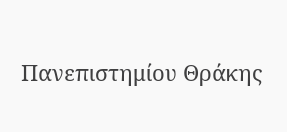Πανεπιστημίου Θράκης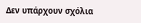Δεν υπάρχουν σχόλια